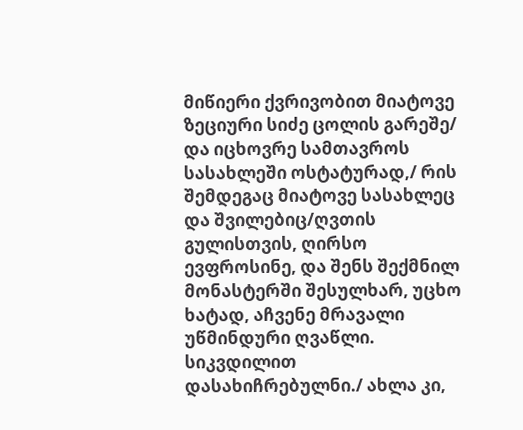მიწიერი ქვრივობით მიატოვე ზეციური სიძე ცოლის გარეშე/ და იცხოვრე სამთავროს სასახლეში ოსტატურად,/ რის შემდეგაც მიატოვე სასახლეც და შვილებიც/ღვთის გულისთვის, ღირსო ევფროსინე, და შენს შექმნილ მონასტერში შესულხარ, უცხო ხატად, აჩვენე მრავალი უწმინდური ღვაწლი. სიკვდილით დასახიჩრებულნი./ ახლა კი,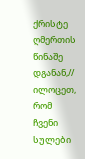ქრისტე ღმერთის წინაშე დგანან,// ილოცეთ, რომ ჩვენი სულები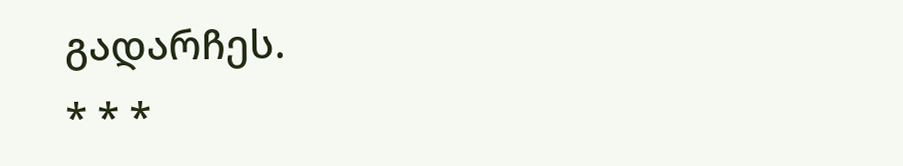გადარჩეს.
* * *